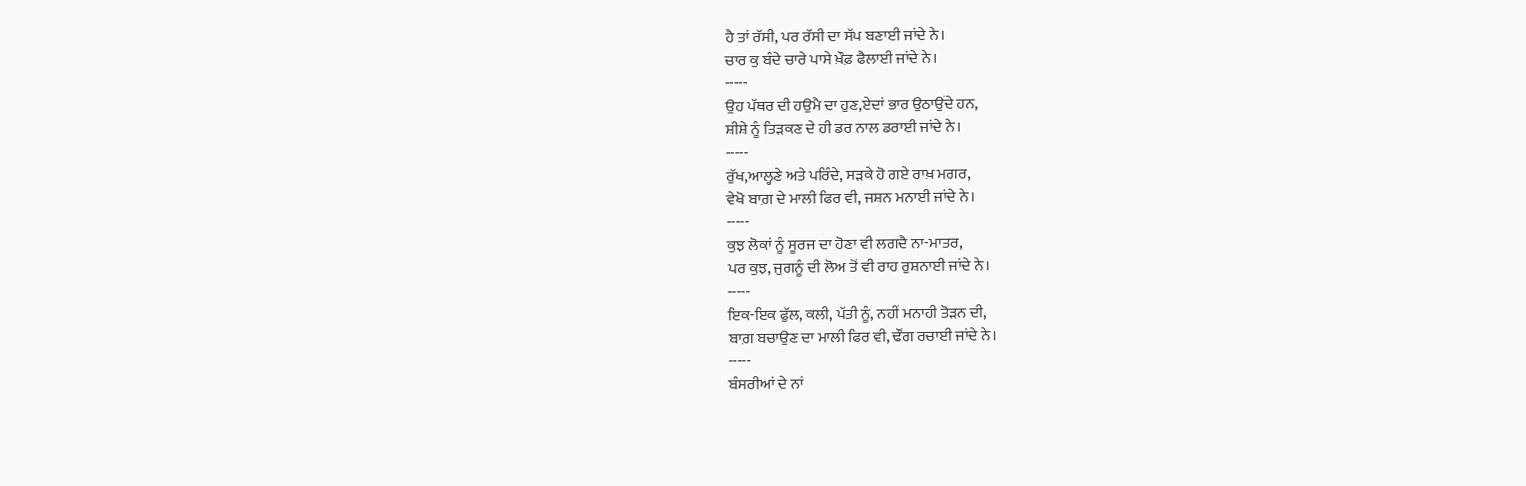ਹੈ ਤਾਂ ਰੱਸੀ, ਪਰ ਰੱਸੀ ਦਾ ਸੱਪ ਬਣਾਈ ਜਾਂਦੇ ਨੇ।
ਚਾਰ ਕੁ ਬੰਦੇ ਚਾਰੇ ਪਾਸੇ ਖ਼ੌਫ਼ ਫੈਲਾਈ ਜਾਂਦੇ ਨੇ।
-----
ਉਹ ਪੱਥਰ ਦੀ ਹਉਮੈ ਦਾ ਹੁਣ,ਏਦਾਂ ਭਾਰ ਉਠਾਉਂਦੇ ਹਨ,
ਸ਼ੀਸ਼ੇ ਨੂੰ ਤਿੜਕਣ ਦੇ ਹੀ ਡਰ ਨਾਲ ਡਰਾਈ ਜਾਂਦੇ ਨੇ।
-----
ਰੁੱਖ,ਆਲ੍ਹਣੇ ਅਤੇ ਪਰਿੰਦੇ, ਸੜਕੇ ਹੋ ਗਏ ਰਾਖ਼ ਮਗਰ,
ਵੇਖੋ ਬਾਗ਼ ਦੇ ਮਾਲੀ ਫਿਰ ਵੀ, ਜਸ਼ਨ ਮਨਾਈ ਜਾਂਦੇ ਨੇ।
-----
ਕੁਝ ਲੋਕਾਂ ਨੂੰ ਸੂਰਜ ਦਾ ਹੋਣਾ ਵੀ ਲਗਦੈ ਨਾ-ਮਾਤਰ,
ਪਰ ਕੁਝ, ਜੁਗਨੂੰ ਦੀ ਲੋਅ ਤੋਂ ਵੀ ਰਾਹ ਰੁਸ਼ਨਾਈ ਜਾਂਦੇ ਨੇ।
-----
ਇਕ-ਇਕ ਫੁੱਲ, ਕਲੀ, ਪੱਤੀ ਨੂੰ, ਨਹੀਂ ਮਨਾਹੀ ਤੋੜਨ ਦੀ,
ਬਾਗ਼ ਬਚਾਉਣ ਦਾ ਮਾਲੀ ਫਿਰ ਵੀ, ਢੌਂਗ ਰਚਾਈ ਜਾਂਦੇ ਨੇ।
-----
ਬੰਸਰੀਆਂ ਦੇ ਨਾਂ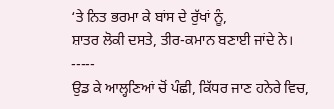‘ਤੇ ਨਿਤ ਭਰਮਾ ਕੇ ਬਾਂਸ ਦੇ ਰੁੱਖਾਂ ਨੂੰ,
ਸ਼ਾਤਰ ਲੋਕੀ ਦਸਤੇ, ਤੀਰ-ਕਮਾਨ ਬਣਾਈ ਜਾਂਦੇ ਨੇ।
-----
ਉਡ ਕੇ ਆਲ੍ਹਣਿਆਂ ਚੋਂ ਪੰਛੀ, ਕਿੱਧਰ ਜਾਣ ਹਨੇਰੇ ਵਿਚ,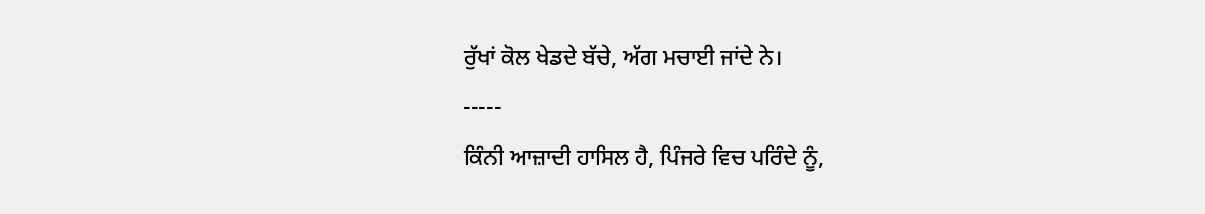ਰੁੱਖਾਂ ਕੋਲ ਖੇਡਦੇ ਬੱਚੇ, ਅੱਗ ਮਚਾਈ ਜਾਂਦੇ ਨੇ।
-----
ਕਿੰਨੀ ਆਜ਼ਾਦੀ ਹਾਸਿਲ ਹੈ, ਪਿੰਜਰੇ ਵਿਚ ਪਰਿੰਦੇ ਨੂੰ,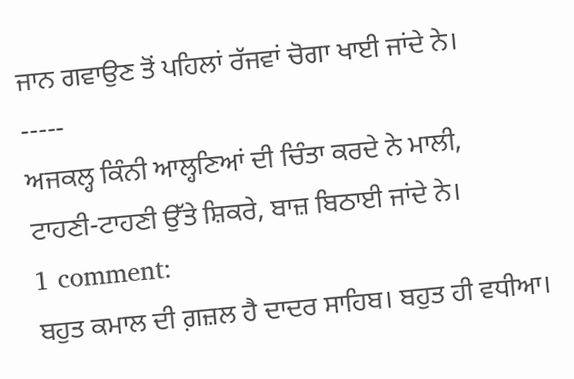ਜਾਨ ਗਵਾਉਣ ਤੋਂ ਪਹਿਲਾਂ ਰੱਜਵਾਂ ਚੋਗਾ ਖਾਈ ਜਾਂਦੇ ਨੇ।
-----
ਅਜਕਲ੍ਹ ਕਿੰਨੀ ਆਲ੍ਹਣਿਆਂ ਦੀ ਚਿੰਤਾ ਕਰਦੇ ਨੇ ਮਾਲੀ,
ਟਾਹਣੀ-ਟਾਹਣੀ ਉੱਤੇ ਸ਼ਿਕਰੇ, ਬਾਜ਼ ਬਿਠਾਈ ਜਾਂਦੇ ਨੇ।
1 comment:
ਬਹੁਤ ਕਮਾਲ ਦੀ ਗ਼ਜ਼ਲ ਹੈ ਦਾਦਰ ਸਾਹਿਬ। ਬਹੁਤ ਹੀ ਵਧੀਆ।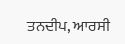ਤਨਦੀਪ, ਆਰਸੀ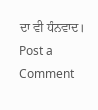ਦਾ ਵੀ ਧੰਨਵਾਦ।
Post a Comment